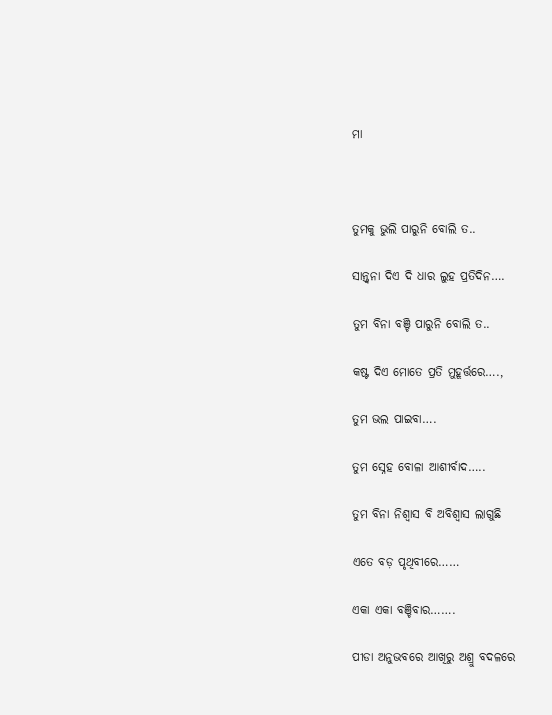ମା



ତୁମକୁ ଭୁଲି ପାରୁନି ବୋଲି ତ..

ସାନ୍ତ୍ୱନା ଦିଏ ଦି ଧାର ଲୁହ ପ୍ରତିଦିନ….

ତୁମ ବିନା ବଞ୍ଚି ପାରୁନି ବୋଲି ତ..

କଷ୍ଟ ଦିଏ ମୋତେ ପ୍ରତି ମୁହୂର୍ତ୍ତରେ….,

ତୁମ ଭଲ ପାଇବା….

ତୁମ ସ୍ନେହ ବୋଳା ଆଶୀର୍ବାଦ…..

ତୁମ ବିନା ନିଶ୍ୱାସ ବି ଅବିଶ୍ୱାସ ଲାଗୁଛି

ଏତେ ବଡ଼ ପୃଥିବୀରେ……

ଏକା ଏକା ବଞ୍ଚିବାର…….

ପୀଡା ଅନୁଭବରେ ଆଖିରୁ ଅଶ୍ରୁ ବଦଳରେ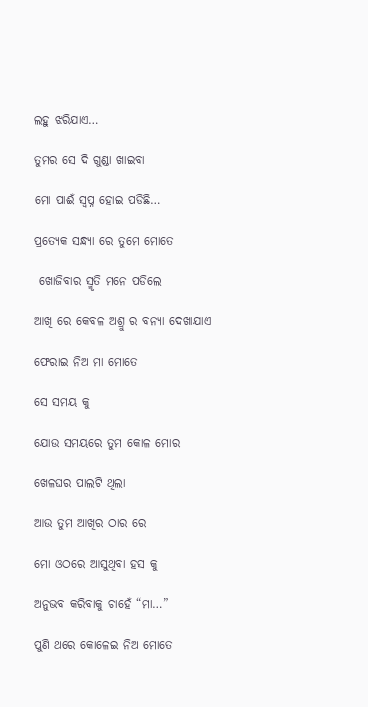ଲହୁ ଝରିଯାଏ…

ତୁମର ସେ ଦି ଗୁଣ୍ଡା ଖାଇବା

ମୋ ପାଈଁ ସ୍ବପ୍ନ ହୋଇ ପଡିଛି…

ପ୍ରତ୍ୟେକ ସନ୍ଧ୍ୟା ରେ ତୁମେ ମୋତେ

 ଖୋଜିବାର ସ୍ମୃତି ମନେ ପଡିଲେ

ଆଖି ରେ କେବଳ ଅଶ୍ରୁ ର ବନ୍ୟା ଦେଖାଯାଏ

ଫେରାଇ ନିଅ ମା ମୋତେ

ସେ ସମୟ କୁ

ଯୋଉ ସମୟରେ ତୁମ କୋଳ ମୋର

ଖେଳଘର ପାଲଟି ଥିଲା

ଆଉ ତୁମ ଆଖିର ଠାର ରେ

ମୋ ଓଠରେ ଆସୁଥିବା ହସ କୁ

ଅନୁଭବ କରିବାକୁ ଚାହେଁ “ମା…”

ପୁଣି ଥରେ କୋଳେଇ ନିଅ ମୋତେ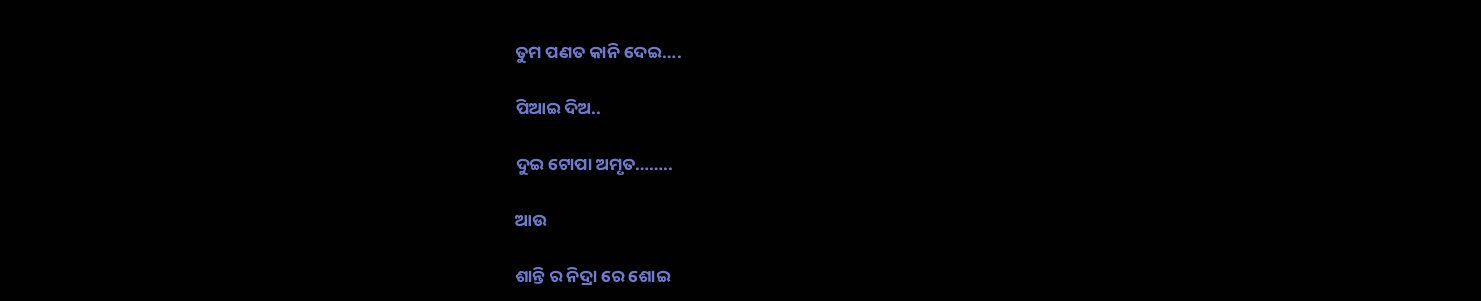ତୁମ ପଣତ କାନି ଦେଇ….

ପିଆଇ ଦିଅ..

ଦୁଇ ଟୋପା ଅମୃତ……..

ଆଉ

ଶାନ୍ତି ର ନିଦ୍ରା ରେ ଶୋଇ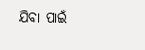ଯିବା ପାଇଁ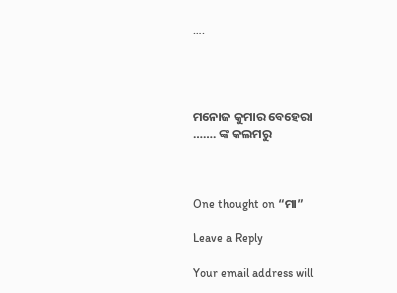….




ମନୋଜ କୁମାର ବେହେରା
……. ଙ୍କ କଲମରୁ



One thought on “ମା”

Leave a Reply

Your email address will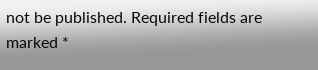not be published. Required fields are marked *